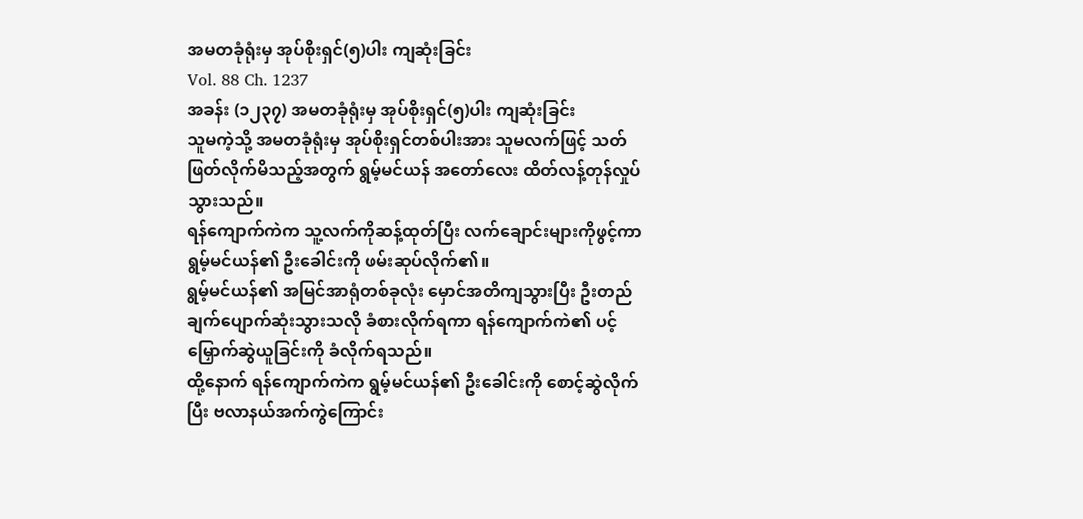အမတခုံရုံးမှ အုပ်စိုးရှင်(၅)ပါး ကျဆုံးခြင်း
Vol. 88 Ch. 1237
အခန်း (၁၂၃၇) အမတခုံရုံးမှ အုပ်စိုးရှင်(၅)ပါး ကျဆုံးခြင်း
သူမကဲ့သို့ အမတခုံရုံးမှ အုပ်စိုးရှင်တစ်ပါးအား သူမလက်ဖြင့် သတ်ဖြတ်လိုက်မိသည့်အတွက် ရွမ့်မင်ယန် အတော်လေး ထိတ်လန့်တုန်လှုပ်သွားသည်။
ရန်ကျောက်ကဲက သူ့လက်ကိုဆန့်ထုတ်ပြီး လက်ချောင်းများကိုဖွင့်ကာ ရွမ့်မင်ယန်၏ ဦးခေါင်းကို ဖမ်းဆုပ်လိုက်၏။
ရွမ့်မင်ယန်၏ အမြင်အာရုံတစ်ခုလုံး မှောင်အတိကျသွားပြီး ဦးတည်ချက်ပျောက်ဆုံးသွားသလို ခံစားလိုက်ရကာ ရန်ကျောက်ကဲ၏ ပင့်မြှောက်ဆွဲယူခြင်းကို ခံလိုက်ရသည်။
ထို့နောက် ရန်ကျောက်ကဲက ရွမ့်မင်ယန်၏ ဦးခေါင်းကို စောင့်ဆွဲလိုက်ပြီး ဗလာနယ်အက်ကွဲကြောင်း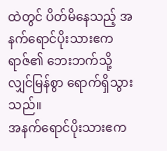ထဲတွင် ပိတ်မိနေသည့် အနက်ရောင်ပိုးသားဧကရာဇ်၏ ဘေးဘက်သို့ လျှင်မြန်စွာ ရောက်ရှိသွားသည်။
အနက်ရောင်ပိုးသားဧက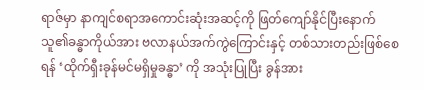ရာဇ်မှာ နာကျင်စရာအကောင်းဆုံးအဆင့်ကို ဖြတ်ကျော်နိုင်ပြီးနောက် သူ၏ခန္ဓာကိုယ်အား ဗလာနယ်အက်ကွဲကြောင်းနှင့် တစ်သားတည်းဖြစ်စေရန် ‘ထိုက်ရှီးခုန်မင်မရှိမှုခန္ဓာ’ ကို အသုံးပြုပြီး ခွန်အား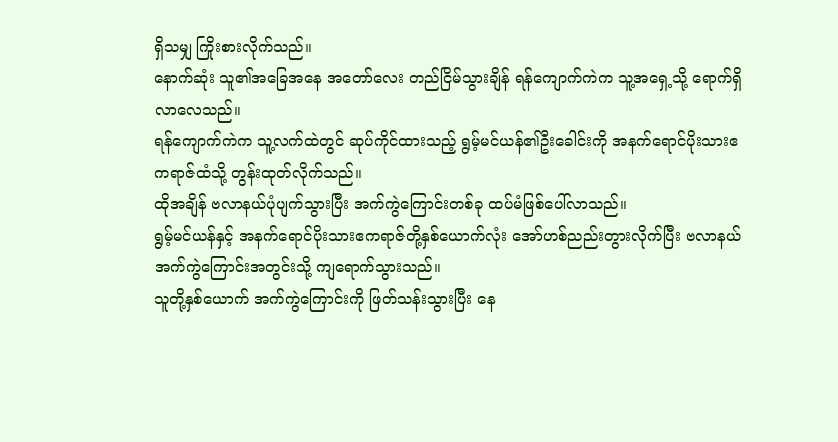ရှိသမျှ ကြိုးစားလိုက်သည်။
နောက်ဆုံး သူ၏အခြေအနေ အတော်လေး တည်ငြိမ်သွားချိန် ရန်ကျောက်ကဲက သူ့အရှေ့သို့ ရောက်ရှိလာလေသည်။
ရန်ကျောက်ကဲက သူ့လက်ထဲတွင် ဆုပ်ကိုင်ထားသည့် ရွမ့်မင်ယန်၏ဦးခေါင်းကို အနက်ရောင်ပိုးသားဧကရာဇ်ထံသို့ တွန်းထုတ်လိုက်သည်။
ထိုအချိန် ဗလာနယ်ပုံပျက်သွားပြီး အက်ကွဲကြောင်းတစ်ခု ထပ်မံဖြစ်ပေါ်လာသည်။
ရွမ့်မင်ယန်နှင့် အနက်ရောင်ပိုးသားဧကရာဇ်တို့နှစ်ယောက်လုံး အော်ဟစ်ညည်းတွားလိုက်ပြီး ဗလာနယ်အက်ကွဲကြောင်းအတွင်းသို့ ကျရောက်သွားသည်။
သူတို့နှစ်ယောက် အက်ကွဲကြောင်းကို ဖြတ်သန်းသွားပြီး နေ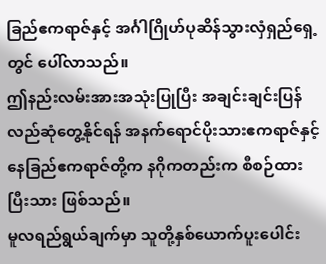ခြည်ဧကရာဇ်နှင့် အင်္ဂါဂြိုဟ်ပုဆိန်သွားလှံရှည်ရှေ့တွင် ပေါ်လာသည်။
ဤနည်းလမ်းအားအသုံးပြုပြီး အချင်းချင်းပြန်လည်ဆုံတွေ့နိုင်ရန် အနက်ရောင်ပိုးသားဧကရာဇ်နှင့် နေခြည်ဧကရာဇ်တို့က နဂိုကတည်းက စီစဉ်ထားပြီးသား ဖြစ်သည်။
မူလရည်ရွယ်ချက်မှာ သူတို့နှစ်ယောက်ပူးပေါင်း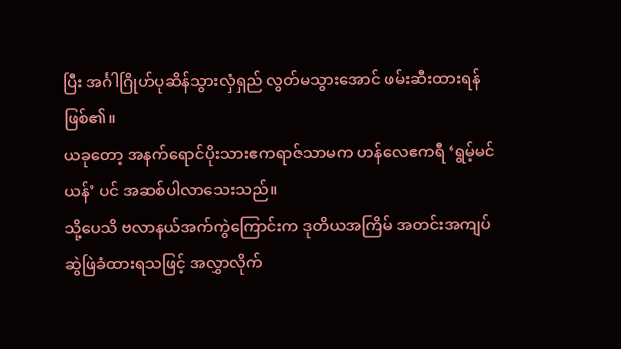ပြီး အင်္ဂါဂြိုဟ်ပုဆိန်သွားလှံရှည် လွတ်မသွားအောင် ဖမ်းဆီးထားရန် ဖြစ်၏။
ယခုတော့ အနက်ရောင်ပိုးသားဧကရာဇ်သာမက ဟန်လေဧကရီ ‘ရွမ့်မင်ယန်’ ပင် အဆစ်ပါလာသေးသည်။
သို့ပေသိ ဗလာနယ်အက်ကွဲကြောင်းက ဒုတိယအကြိမ် အတင်းအကျပ်ဆွဲဖြဲခံထားရသဖြင့် အလွှာလိုက်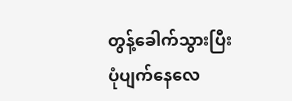တွန့်ခေါက်သွားပြီး ပုံပျက်နေလေ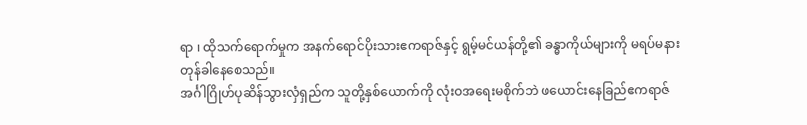ရာ ၊ ထိုသက်ရောက်မှုက အနက်ရောင်ပိုးသားဧကရာဇ်နှင့် ရွမ့်မင်ယန်တို့၏ ခန္ဓာကိုယ်များကို မရပ်မနား တုန်ခါနေစေသည်။
အင်္ဂါဂြိုဟ်ပုဆိန်သွားလှံရှည်က သူတို့နှစ်ယောက်ကို လုံးဝအရေးမစိုက်ဘဲ ဖယောင်းနေခြည်ဧကရာဇ်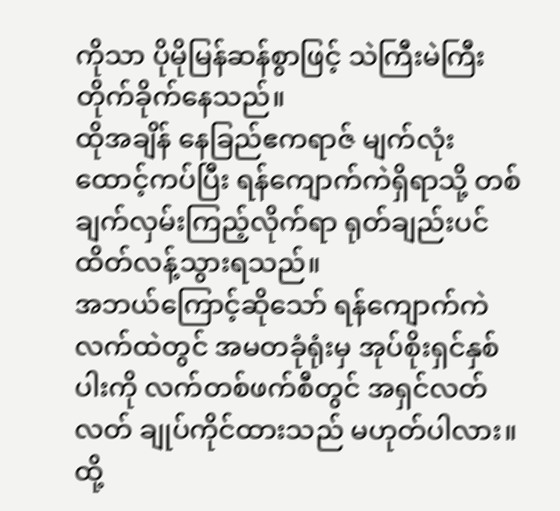ကိုသာ ပိုမိုမြန်ဆန်စွာဖြင့် သဲကြီးမဲကြီး တိုက်ခိုက်နေသည်။
ထိုအချိန် နေခြည်ဧကရာဇ် မျက်လုံးထောင့်ကပ်ပြီး ရန်ကျောက်ကဲရှိရာသို့ တစ်ချက်လှမ်းကြည့်လိုက်ရာ ရုတ်ချည်းပင် ထိတ်လန့်သွားရသည်။
အဘယ်ကြောင့်ဆိုသော် ရန်ကျောက်ကဲလက်ထဲတွင် အမတခုံရုံးမှ အုပ်စိုးရှင်နှစ်ပါးကို လက်တစ်ဖက်စီတွင် အရှင်လတ်လတ် ချုပ်ကိုင်ထားသည် မဟုတ်ပါလား။
ထို့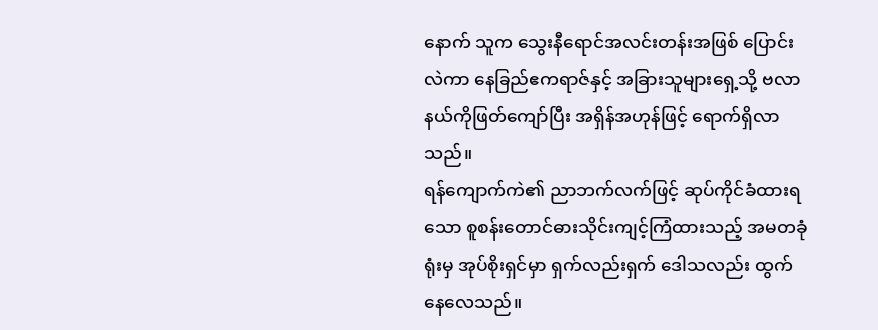နောက် သူက သွေးနီရောင်အလင်းတန်းအဖြစ် ပြောင်းလဲကာ နေခြည်ဧကရာဇ်နှင့် အခြားသူများရှေ့သို့ ဗလာနယ်ကိုဖြတ်ကျော်ပြီး အရှိန်အဟုန်ဖြင့် ရောက်ရှိလာသည်။
ရန်ကျောက်ကဲ၏ ညာဘက်လက်ဖြင့် ဆုပ်ကိုင်ခံထားရသော စူစန်းတောင်ဓားသိုင်းကျင့်ကြံထားသည့် အမတခုံရုံးမှ အုပ်စိုးရှင်မှာ ရှက်လည်းရှက် ဒေါသလည်း ထွက်နေလေသည်။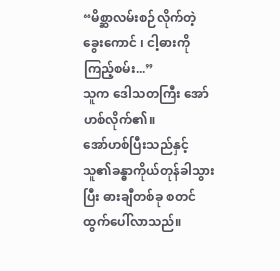“မိစ္ဆာလမ်းစဉ်လိုက်တဲ့ ခွေးကောင် ၊ ငါ့ဓားကိုကြည့်စမ်း...”
သူက ဒေါသတကြီး အော်ဟစ်လိုက်၏။
အော်ဟစ်ပြီးသည်နှင့် သူ၏ခန္ဓာကိုယ်တုန်ခါသွားပြီး ဓားချီတစ်ခု စတင်ထွက်ပေါ်လာသည်။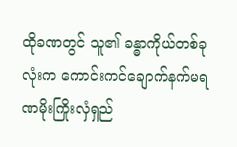ထိုခဏတွင် သူ၏ ခန္ဓာကိုယ်တစ်ခုလုံးက ကောင်းကင်ချောက်နက်မရဏမိုးကြိုးလှံရှည်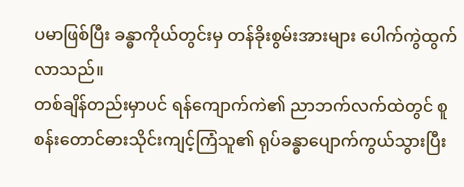ပမာဖြစ်ပြီး ခန္ဓာကိုယ်တွင်းမှ တန်ခိုးစွမ်းအားများ ပေါက်ကွဲထွက်လာသည်။
တစ်ချိန်တည်းမှာပင် ရန်ကျောက်ကဲ၏ ညာဘက်လက်ထဲတွင် စူစန်းတောင်ဓားသိုင်းကျင့်ကြံသူ၏ ရုပ်ခန္ဓာပျောက်ကွယ်သွားပြီး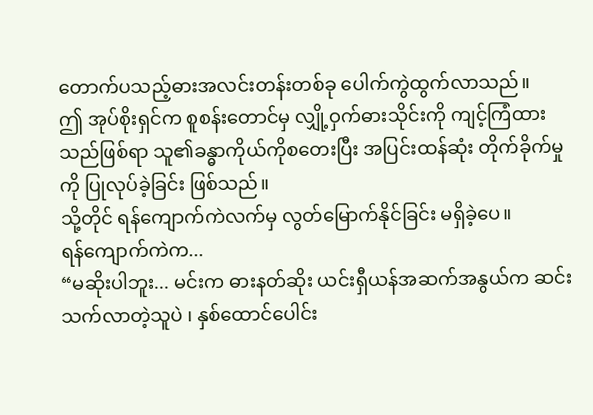တောက်ပသည့်ဓားအလင်းတန်းတစ်ခု ပေါက်ကွဲထွက်လာသည်။
ဤ အုပ်စိုးရှင်က စူစန်းတောင်မှ လျှို့ဝှက်ဓားသိုင်းကို ကျင့်ကြံထားသည်ဖြစ်ရာ သူ၏ခန္ဓာကိုယ်ကိုစတေးပြီး အပြင်းထန်ဆုံး တိုက်ခိုက်မှုကို ပြုလုပ်ခဲ့ခြင်း ဖြစ်သည်။
သို့တိုင် ရန်ကျောက်ကဲလက်မှ လွတ်မြောက်နိုင်ခြင်း မရှိခဲ့ပေ။
ရန်ကျောက်ကဲက...
“မဆိုးပါဘူး... မင်းက ဓားနတ်ဆိုး ယင်းရှီယန်အဆက်အနွယ်က ဆင်းသက်လာတဲ့သူပဲ ၊ နှစ်ထောင်ပေါင်း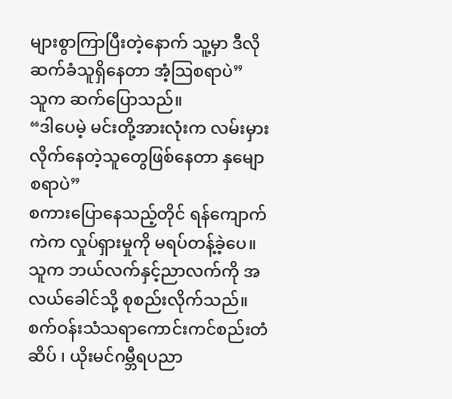များစွာကြာပြီးတဲ့နောက် သူ့မှာ ဒီလိုဆက်ခံသူရှိနေတာ အံ့သြစရာပဲ”
သူက ဆက်ပြောသည်။
“ဒါပေမဲ့ မင်းတို့အားလုံးက လမ်းမှားလိုက်နေတဲ့သူတွေဖြစ်နေတာ နှမျောစရာပဲ”
စကားပြောနေသည့်တိုင် ရန်ကျောက်ကဲက လှုပ်ရှားမှုကို မရပ်တန့်ခဲ့ပေ။
သူက ဘယ်လက်နှင့်ညာလက်ကို အလယ်ခေါင်သို့ စုစည်းလိုက်သည်။
စက်ဝန်းသံသရာကောင်းကင်စည်းတံဆိပ် ၊ ယိုးမင်ဂမ္ဘီရပညာ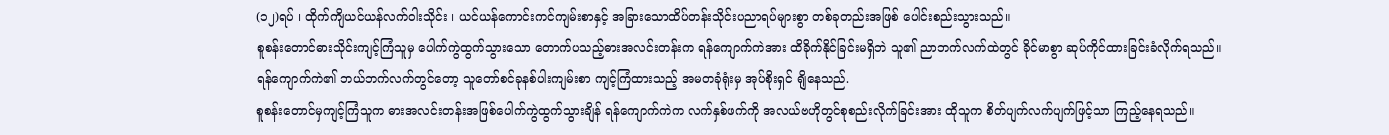(၁၂)ရပ် ၊ ထိုက်ကျိယင်ယန်လက်ဝါးသိုင်း ၊ ယင်ယန်ကောင်းကင်ကျမ်းစာနှင့် အခြားသောထိပ်တန်းသိုင်းပညာရပ်များစွာ တစ်ခုတည်းအဖြစ် ပေါင်းစည်းသွားသည်။
စူစန်းတောင်ဓားသိုင်းကျင့်ကြံသူမှ ပေါက်ကွဲထွက်သွားသော တောက်ပသည့်ဓားအလင်းတန်းက ရန်ကျောက်ကဲအား ထိခိုက်နိုင်ခြင်းမရှိဘဲ သူ၏ ညာဘက်လက်ထဲတွင် ခိုင်မာစွာ ဆုပ်ကိုင်ထားခြင်းခံလိုက်ရသည်။
ရန်ကျောက်ကဲ၏ ဘယ်ဘက်လက်တွင်တော့ သူတော်စင်ခုနစ်ပါးကျမ်းစာ ကျင့်ကြံထားသည့် အမတခုံရုံးမှ အုပ်စိုးရှင် ရျိနေသည်.
စူစန်းတောင်မှကျင့်ကြံသူက ဓားအလင်းတန်းအဖြစ်ပေါက်ကွဲထွက်သွားချိန် ရန်ကျောက်ကဲက လက်နှစ်ဖက်ကို အလယ်ဗဟိုတွင်စုစည်းလိုက်ခြင်းအား ထိုသူက စိတ်ပျက်လက်ပျက်ဖြင့်သာ ကြည့်နေရသည်။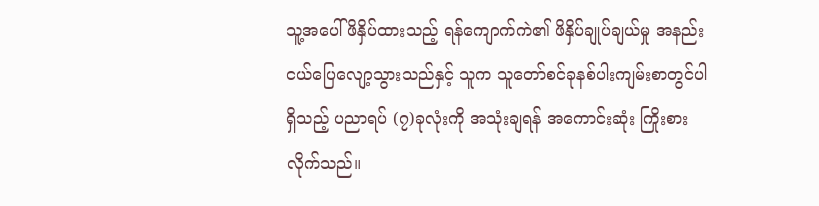သူ့အပေါ်ဖိနှိပ်ထားသည့် ရန်ကျောက်ကဲ၏ ဖိနှိပ်ချုပ်ချယ်မှု အနည်းငယ်ပြေလျော့သွားသည်နှင့် သူက သူတော်စင်ခုနစ်ပါးကျမ်းစာတွင်ပါရှိသည့် ပညာရပ် (၇)ခုလုံးကို အသုံးချရန် အကောင်းဆုံး ကြိုးစားလိုက်သည်။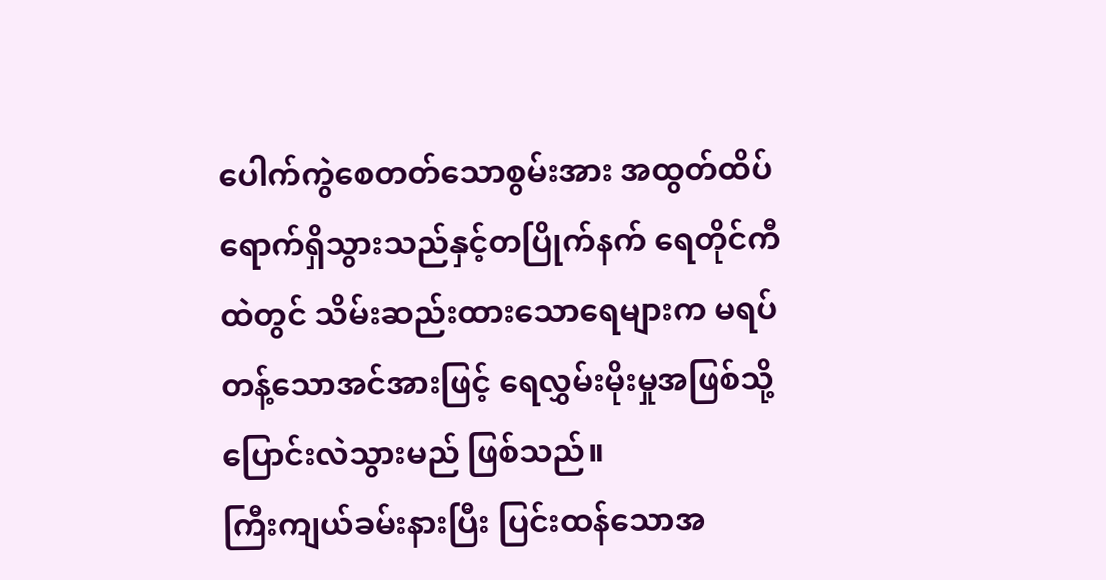ပေါက်ကွဲစေတတ်သောစွမ်းအား အထွတ်ထိပ်ရောက်ရှိသွားသည်နှင့်တပြိုက်နက် ရေတိုင်ကီထဲတွင် သိမ်းဆည်းထားသောရေများက မရပ်တန့်သောအင်အားဖြင့် ရေလွှမ်းမိုးမှုအဖြစ်သို့ ပြောင်းလဲသွားမည် ဖြစ်သည်။
ကြီးကျယ်ခမ်းနားပြီး ပြင်းထန်သောအ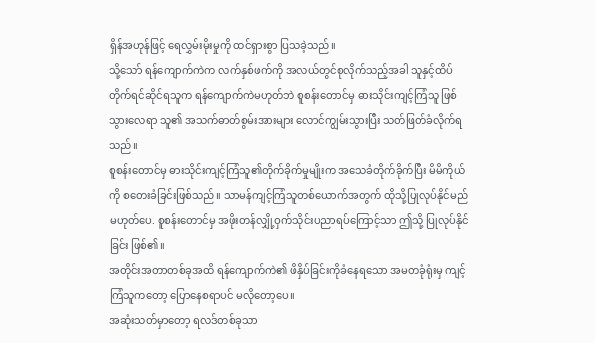ရှိန်အဟုန်ဖြင့် ရေလွှမ်းမိုးမှုကို ထင်ရှားစွာ ပြသခဲ့သည်။
သို့သော် ရန်ကျောက်ကဲက လက်နှစ်ဖက်ကို အလယ်တွင်စုလိုက်သည့်အခါ သူနှင့်ထိပ်တိုက်ရင်ဆိုင်ရသူက ရန်ကျောက်ကဲမဟုတ်ဘဲ စူစန်းတောင်မှ ဓားသိုင်းကျင့်ကြံသူ ဖြစ်သွားလေရာ သူ၏ အသက်ဓာတ်စွမ်းအားများ လောင်ကျွမ်းသွားပြီး သတ်ဖြတ်ခံလိုက်ရသည်။
စူစန်းတောင်မှ ဓားသိုင်းကျင့်ကြံသူ၏တိုက်ခိုက်မှုမျိုးက အသေခံတိုက်ခိုက်ပြီး မိမိကိုယ်ကို စတေးခံခြင်းဖြစ်သည်။ သာမန်ကျင့်ကြံသူတစ်ယောက်အတွက် ထိုသို့ပြုလုပ်နိုင်မည် မဟုတ်ပေ. စူစန်းတောင်မှ အဖိုးတန်လျှို့ဝှက်သိုင်းပညာရပ်ကြောင့်သာ ဤသို့ ပြုလုပ်နိုင်ခြင်း ဖြစ်၏။
အတိုင်းအတာတစ်ခုအထိ ရန်ကျောက်ကဲ၏ ဖိနှိပ်ခြင်းကိုခံနေရသော အမတခုံရုံးမှ ကျင့်ကြံသူကတော့ ပြောနေစရာပင် မလိုတော့ပေ။
အဆုံးသတ်မှာတော့ ရလဒ်တစ်ခုသာ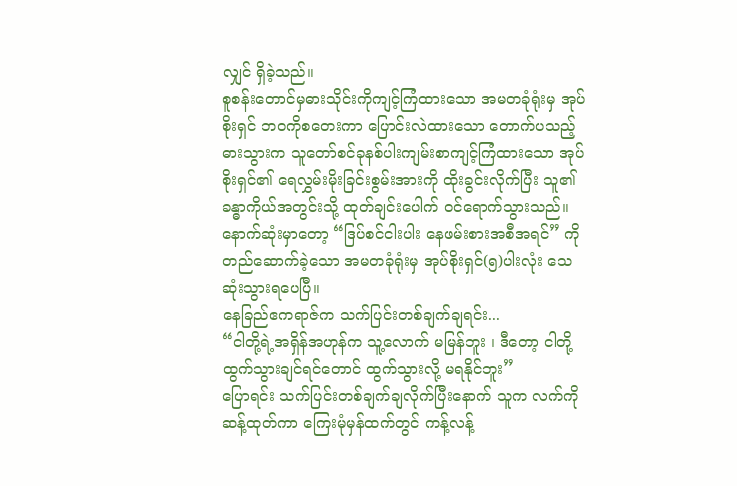လျှင် ရှိခဲ့သည်။
စူစန်းတောင်မှဓားသိုင်းကိုကျင့်ကြံထားသော အမတခုံရုံးမှ အုပ်စိုးရှင် ဘဝကိုစတေးကာ ပြောင်းလဲထားသော တောက်ပသည့်ဓားသွားက သူတော်စင်ခုနစ်ပါးကျမ်းစာကျင့်ကြံထားသော အုပ်စိုးရှင်၏ ရေလွှမ်းမိုးခြင်းစွမ်းအားကို ထိုးခွင်းလိုက်ပြီး သူ၏ခန္ဓာကိုယ်အတွင်းသို့ ထုတ်ချင်းပေါက် ဝင်ရောက်သွားသည်။
နောက်ဆုံးမှာတော့ “ဒြပ်စင်ငါးပါး နေဖမ်းစားအစီအရင်” ကို တည်ဆောက်ခဲ့သော အမတခုံရုံးမှ အုပ်စိုးရှင်(၅)ပါးလုံး သေဆုံးသွားရပေပြီ။
နေခြည်ဧကရာဇ်က သက်ပြင်းတစ်ချက်ချရင်း...
“ငါတို့ရဲ့အရှိန်အဟုန်က သူ့လောက် မမြန်ဘူး ၊ ဒီတော့ ငါတို့ ထွက်သွားချင်ရင်တောင် ထွက်သွားလို့ မရနိုင်ဘူး”
ပြောရင်း သက်ပြင်းတစ်ချက်ချလိုက်ပြီးနောက် သူက လက်ကိုဆန့်ထုတ်ကာ ကြေးမုံမှန်ထက်တွင် ကန့်လန့်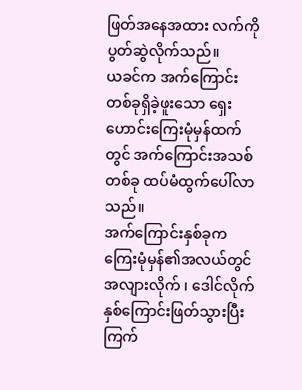ဖြတ်အနေအထား လက်ကိုပွတ်ဆွဲလိုက်သည်။
ယခင်က အက်ကြောင်းတစ်ခုရှိခဲ့ဖူးသော ရှေးဟောင်းကြေးမုံမှန်ထက်တွင် အက်ကြောင်းအသစ်တစ်ခု ထပ်မံထွက်ပေါ်လာသည်။
အက်ကြောင်းနှစ်ခုက ကြေးမုံမှန်၏အလယ်တွင် အလျားလိုက် ၊ ဒေါင်လိုက် နှစ်ကြောင်းဖြတ်သွားပြီး ကြက်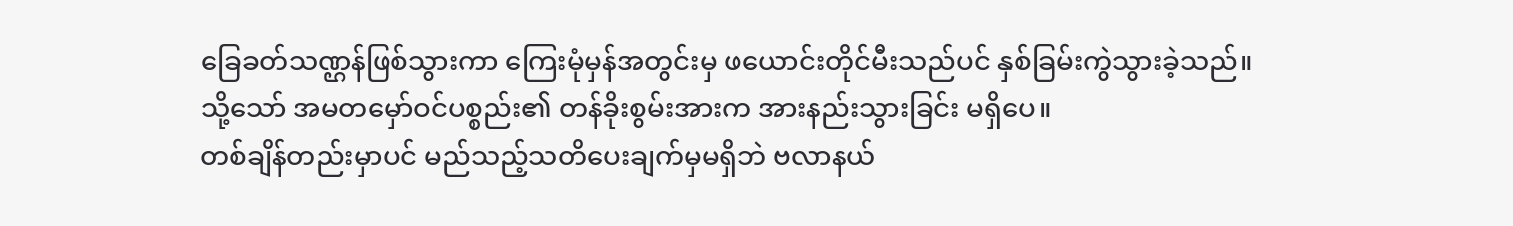ခြေခတ်သဏ္ဌန်ဖြစ်သွားကာ ကြေးမုံမှန်အတွင်းမှ ဖယောင်းတိုင်မီးသည်ပင် နှစ်ခြမ်းကွဲသွားခဲ့သည်။
သို့သော် အမတမှော်ဝင်ပစ္စည်း၏ တန်ခိုးစွမ်းအားက အားနည်းသွားခြင်း မရှိပေ။
တစ်ချိန်တည်းမှာပင် မည်သည့်သတိပေးချက်မှမရှိဘဲ ဗလာနယ်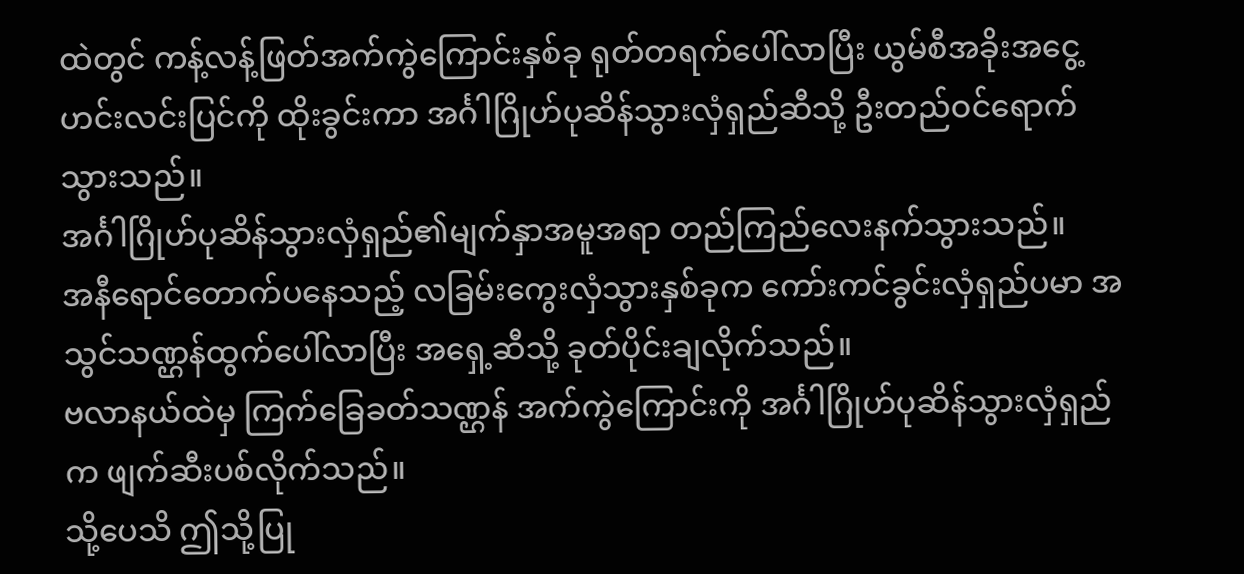ထဲတွင် ကန့်လန့်ဖြတ်အက်ကွဲကြောင်းနှစ်ခု ရုတ်တရက်ပေါ်လာပြီး ယွမ်စီအခိုးအငွေ့ဟင်းလင်းပြင်ကို ထိုးခွင်းကာ အင်္ဂါဂြိုဟ်ပုဆိန်သွားလှံရှည်ဆီသို့ ဦးတည်ဝင်ရောက်သွားသည်။
အင်္ဂါဂြိုဟ်ပုဆိန်သွားလှံရှည်၏မျက်နှာအမူအရာ တည်ကြည်လေးနက်သွားသည်။
အနီရောင်တောက်ပနေသည့် လခြမ်းကွေးလှံသွားနှစ်ခုက ကော်းကင်ခွင်းလှံရှည်ပမာ အသွင်သဏ္ဌန်ထွက်ပေါ်လာပြီး အရှေ့ဆီသို့ ခုတ်ပိုင်းချလိုက်သည်။
ဗလာနယ်ထဲမှ ကြက်ခြေခတ်သဏ္ဌန် အက်ကွဲကြောင်းကို အင်္ဂါဂြိုဟ်ပုဆိန်သွားလှံရှည်က ဖျက်ဆီးပစ်လိုက်သည်။
သို့ပေသိ ဤသို့ပြု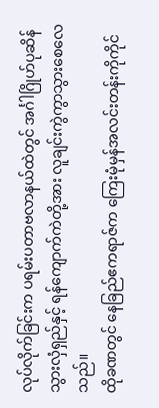လုပ်လိုက်ခြင်းက ပရမ်းပတာဗလာနယ်ထဲတွင် အင်္ဂါဂြိုဟ်ပုဆိန်သွားလှံရှည်နှင့် ရန်ကျောက်ကဲတို့အား လူချင်းကွဲကွာသွားစေလေသည်။
ထိုခဏတွင် နေခြည်ဧကရာဇ်က ကြေးမုံမှန်အလင်းတန်းကိုကိုင်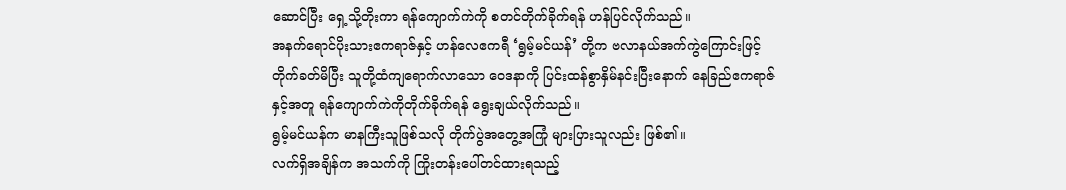ဆောင်ပြီး ရှေ့သို့တိုးကာ ရန်ကျောက်ကဲကို စတင်တိုက်ခိုက်ရန် ဟန်ပြင်လိုက်သည်။
အနက်ရောင်ပိုးသားဧကရာဇ်နှင့် ဟန်လေဧကရီ ‘ရွမ့်မင်ယန်’ တို့က ဗလာနယ်အက်ကွဲကြောင်းဖြင့်တိုက်ခတ်မိပြီး သူတို့ထံကျရောက်လာသော ဝေဒနာကို ပြင်းထန်စွာနှိမ်နင်းပြီးနောက် နေခြည်ဧကရာဇ်နှင့်အတူ ရန်ကျောက်ကဲကိုတိုက်ခိုက်ရန် ရွေးချယ်လိုက်သည်။
ရွမ့်မင်ယန်က မာနကြီးသူဖြစ်သလို တိုက်ပွဲအတွေ့အကြုံ များပြားသူလည်း ဖြစ်၏။
လက်ရှိအချိန်က အသက်ကို ကြိုးတန်းပေါ်တင်ထားရသည့်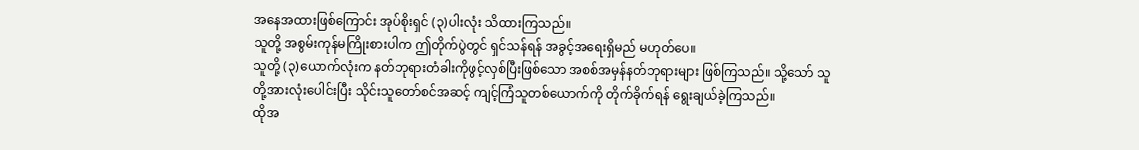အနေအထားဖြစ်ကြောင်း အုပ်စိုးရှင် (၃)ပါးလုံး သိထားကြသည်။
သူတို့ အစွမ်းကုန်မကြိုးစားပါက ဤတိုက်ပွဲတွင် ရှင်သန်ရန် အခွင့်အရေးရှိမည် မဟုတ်ပေ။
သူတို့ (၃)ယောက်လုံးက နတ်ဘုရားတံခါးကိုဖွင့်လှစ်ပြီးဖြစ်သော အစစ်အမှန်နတ်ဘုရားများ ဖြစ်ကြသည်။ သို့သော် သူတို့အားလုံးပေါင်းပြီး သိုင်းသူတော်စင်အဆင့် ကျင့်ကြံသူတစ်ယောက်ကို တိုက်ခိုက်ရန် ရွေးချယ်ခဲ့ကြသည်။
ထိုအ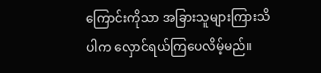ကြောင်းကိုသာ အခြားသူများကြားသိပါက လှောင်ရယ်ကြပေလိမ့်မည်။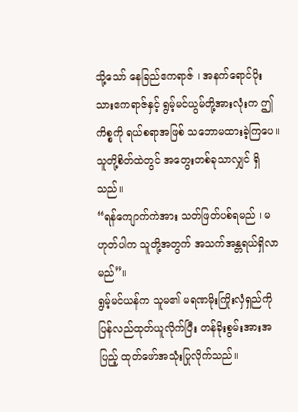သို့သော် နေခြည်ဧကရာဇ် ၊ အနက်ရောင်ပိုးသားဧကရာဇ်နှင့် ရွမ့်မင်ယွမ်တို့အားလုံးက ဤကိစ္စကို ရယ်စရာအဖြစ် သဘောမထားခဲ့ကြပေ။
သူတို့စိတ်ထဲတွင် အတွေးတစ်ခုသာလျှင် ရှိသည်။
“ရန်ကျောက်ကဲအား သတ်ဖြတ်ပစ်ရမည် ၊ မဟုတ်ပါက သူတို့အတွက် အသက်အန္တရယ်ရှိလာမည်”။
ရွမ့်မင်ယန်က သူမ၏ မရဏမိုးကြိုးလှံရှည်ကို ပြန်လည်ထုတ်ယူလိုက်ပြီး တန်ခိုးစွမ်းအားအပြည့် ထုတ်ဖော်အသုံးပြုလိုက်သည်။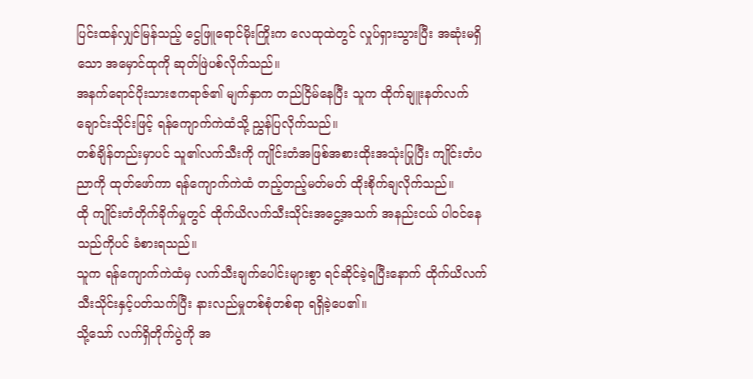ပြင်းထန်လျှင်မြန်သည့် ငွေဖြူရောင်မိုးကြိုးက လေထုထဲတွင် လှုပ်ရှားသွားပြီး အဆုံးမရှိသော အမှောင်ထုကို ဆုတ်ဖြဲပစ်လိုက်သည်။
အနက်ရောင်ပိုးသားဧကရာဇ်၏ မျက်နှာက တည်ငြိမ်နေပြီး သူက ထိုက်ချူးနတ်လက်ချောင်းသိုင်းဖြင့် ရန်ကျောက်ကဲထံသို့ ညွှန်ပြလိုက်သည်။
တစ်ချိန်တည်းမှာပင် သူ၏လက်သီးကို ကျိုင်းတံအဖြစ်အစားထိုးအသုံးပြုပြီး ကျိုင်းတံပညာကို ထုတ်ဖော်ကာ ရန်ကျောက်ကဲထံ တည့်တည့်မတ်မတ် ထိုးစိုက်ချလိုက်သည်။
ထို ကျိုင်းတံတိုက်ခိုက်မှုတွင် ထိုက်ယိလက်သီးသိုင်းအငွေ့အသက် အနည်းငယ် ပါဝင်နေသည်ကိုပင် ခံစားရသည်။
သူက ရန်ကျောက်ကဲထံမှ လက်သီးချက်ပေါင်းများစွာ ရင်ဆိုင်ခဲ့ရပြီးနောက် ထိုက်ယိလက်သီးသိုင်းနှင့်ပတ်သက်ပြီး နားလည်မှုတစ်စုံတစ်ရာ ရရှိခဲ့ပေ၏။
သို့သော် လက်ရှိတိုက်ပွဲကို အ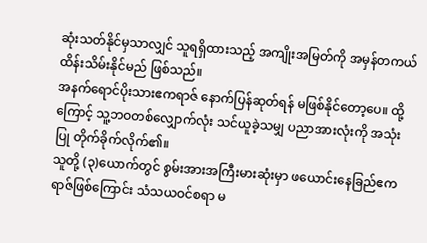ဆုံးသတ်နိုင်မှသာလျှင် သူရရှိထားသည့် အကျိုးအမြတ်ကို အမှန်တကယ် ထိန်းသိမ်းနိုင်မည် ဖြစ်သည်။
အနက်ရောင်ပိုးသားဧကရာဇ် နောက်ပြန်ဆုတ်ရန် မဖြစ်နိုင်တော့ပေ။ ထို့ကြောင့် သူ့ဘဝတစ်လျှောက်လုံး သင်ယူခဲ့သမျှ ပညာအားလုံးကို အသုံးပြု တိုက်ခိုက်လိုက်၏။
သူတို့ (၃)ယောက်တွင် စွမ်းအားအကြီးမားဆုံးမှာ ဖယောင်းနေခြည်ဧကရာဇ်ဖြစ်ကြောင်း သံသယဝင်စရာ မ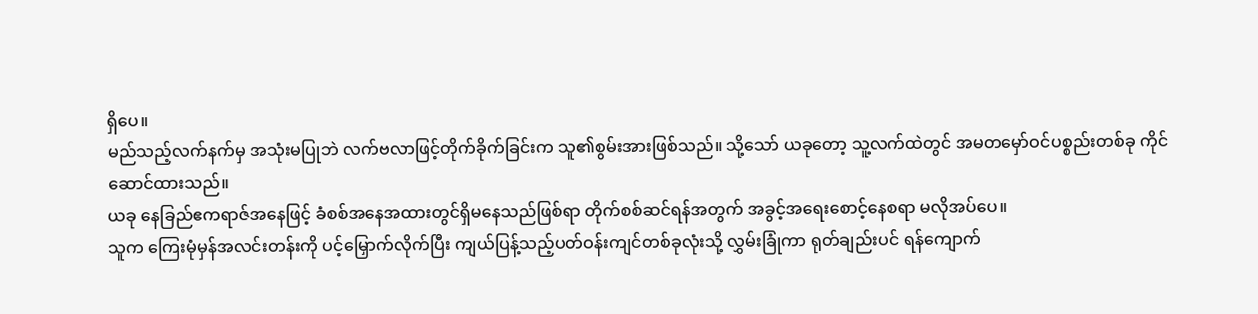ရှိပေ။
မည်သည့်လက်နက်မှ အသုံးမပြုဘဲ လက်ဗလာဖြင့်တိုက်ခိုက်ခြင်းက သူ၏စွမ်းအားဖြစ်သည်။ သို့သော် ယခုတော့ သူ့လက်ထဲတွင် အမတမှော်ဝင်ပစ္စည်းတစ်ခု ကိုင်ဆောင်ထားသည်။
ယခု နေခြည်ဧကရာဇ်အနေဖြင့် ခံစစ်အနေအထားတွင်ရှိမနေသည်ဖြစ်ရာ တိုက်စစ်ဆင်ရန်အတွက် အခွင့်အရေးစောင့်နေစရာ မလိုအပ်ပေ။
သူက ကြေးမုံမှန်အလင်းတန်းကို ပင့်မြှောက်လိုက်ပြီး ကျယ်ပြန့်သည့်ပတ်ဝန်းကျင်တစ်ခုလုံးသို့ လွှမ်းခြုံကာ ရုတ်ချည်းပင် ရန်ကျောက်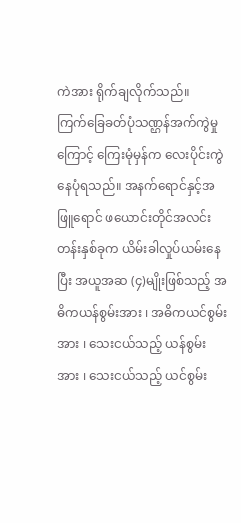ကဲအား ရိုက်ချလိုက်သည်။
ကြက်ခြေခတ်ပုံသဏ္ဌန်အက်ကွဲမှုကြောင့် ကြေးမုံမှန်က လေးပိုင်းကွဲနေပုံရသည်။ အနက်ရောင်နှင့်အဖြူရောင် ဖယောင်းတိုင်အလင်းတန်းနှစ်ခုက ယိမ်းခါလှုပ်ယမ်းနေပြီး အယူအဆ (၄)မျိုးဖြစ်သည့် အဓိကယန်စွမ်းအား ၊ အဓိကယင်စွမ်းအား ၊ သေးငယ်သည့် ယန်စွမ်းအား ၊ သေးငယ်သည့် ယင်စွမ်း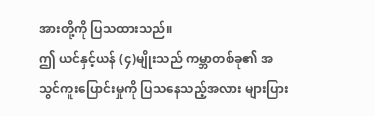အားတို့ကို ပြသထားသည်။
ဤ ယင်နှင့်ယန် (၄)မျိုးသည် ကမ္ဘာတစ်ခု၏ အသွင်ကူးပြောင်းမှုကို ပြသနေသည့်အလား များပြား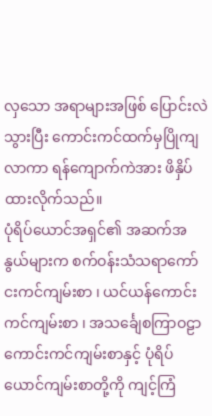လှသော အရာများအဖြစ် ပြောင်းလဲသွားပြီး ကောင်းကင်ထက်မှပြိုကျလာကာ ရန်ကျောက်ကဲအား ဖိနှိပ်ထားလိုက်သည်။
ပုံရိပ်ယောင်အရှင်၏ အဆက်အနွယ်များက စက်ဝန်းသံသရာကော်ငးကင်ကျမ်းစာ ၊ ယင်ယန်ကောင်းကင်ကျမ်းစာ ၊ အသင်္ချေစကြာဝဠာကောင်းကင်ကျမ်းစာနှင့် ပုံရိပ်ယောင်ကျမ်းစာတို့ကို ကျင့်ကြံ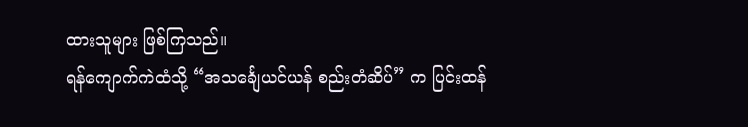ထားသူများ ဖြစ်ကြသည်။
ရန်ကျောက်ကဲထံသို့ “အသင်္ချေယင်ယန် စည်းတံဆိပ်” က ပြင်းထန်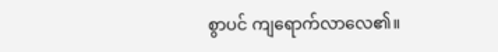စွာပင် ကျရောက်လာလေ၏။